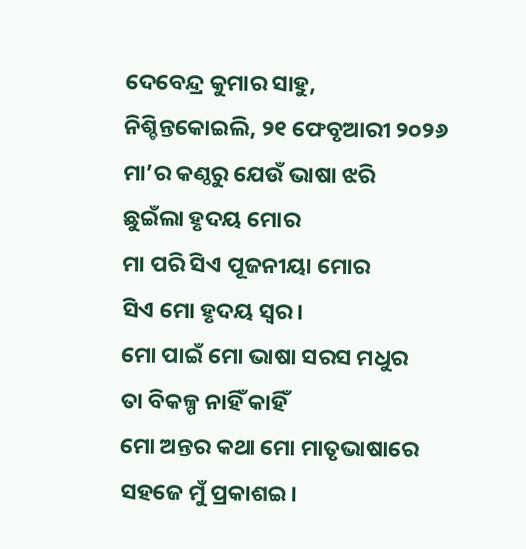ଦେବେନ୍ଦ୍ର କୁମାର ସାହୁ, ନିଶ୍ଚିନ୍ତକୋଇଲି, ୨୧ ଫେବୃଆରୀ ୨୦୨୬
ମା’ର କଣ୍ଠରୁ ଯେଉଁ ଭାଷା ଝରି
ଛୁଇଁଲା ହୃଦୟ ମୋର
ମା ପରି ସିଏ ପୂଜନୀୟା ମୋର
ସିଏ ମୋ ହୃଦୟ ସ୍ୱର।
ମୋ ପାଇଁ ମୋ ଭାଷା ସରସ ମଧୁର
ତା ବିକଳ୍ପ ନାହିଁ କାହିଁ
ମୋ ଅନ୍ତର କଥା ମୋ ମାତୃଭାଷାରେ
ସହଜେ ମୁଁ ପ୍ରକାଶଇ।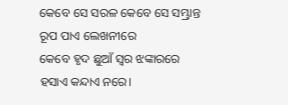କେବେ ସେ ସରଳ କେବେ ସେ ସମ୍ଭ୍ରାନ୍ତ
ରୂପ ପାଏ ଲେଖନୀରେ
କେବେ ହୃଦ ଛୁଆଁ ସ୍ୱର ଝଙ୍କାରରେ
ହସାଏ କନ୍ଦାଏ ନରେ।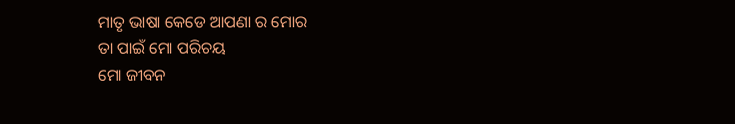ମାତୃ ଭାଷା କେଡେ ଆପଣା ର ମୋର
ତା ପାଇଁ ମୋ ପରିଚୟ
ମୋ ଜୀବନ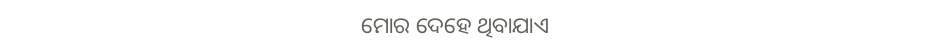ମୋର ଦେହେ ଥିବାଯାଏ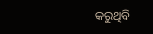କରୁଥିବି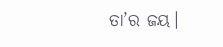ତା’ର ଜୟ।